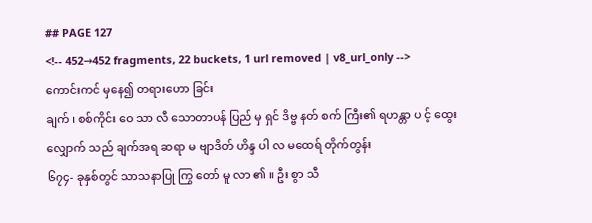## PAGE 127
<!-- 452→452 fragments, 22 buckets, 1 url removed | v8_url_only -->
ကောင်းကင် မှနေ၍ တရားဟော ခြင်း
ချက် ၊ စစ်ကိုင်း ဝေ သာ လီ သောတာပန် ပြည် မှ ရှင် ဒိဗ္ဗ နတ် စက် ကြီး၏ ရဟန္တာ ပ င့် ထွေး လျှောက် သည် ချက်အရ ဆရာ မ ဗျာဒိတ် ဟိန္ဒ ပါ လ မထေရ် တိုက်တွန်း
၆၇၄- ခုနှစ်တွင် သာသနာပြု ကြွ တော် မူ လာ ၏ ။ ဦး စွာ သီ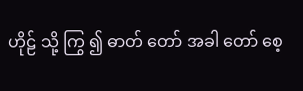ဟိုဠ် သို့ ကြွ ၍ ဓာတ် တော် အခါ တော် စေ့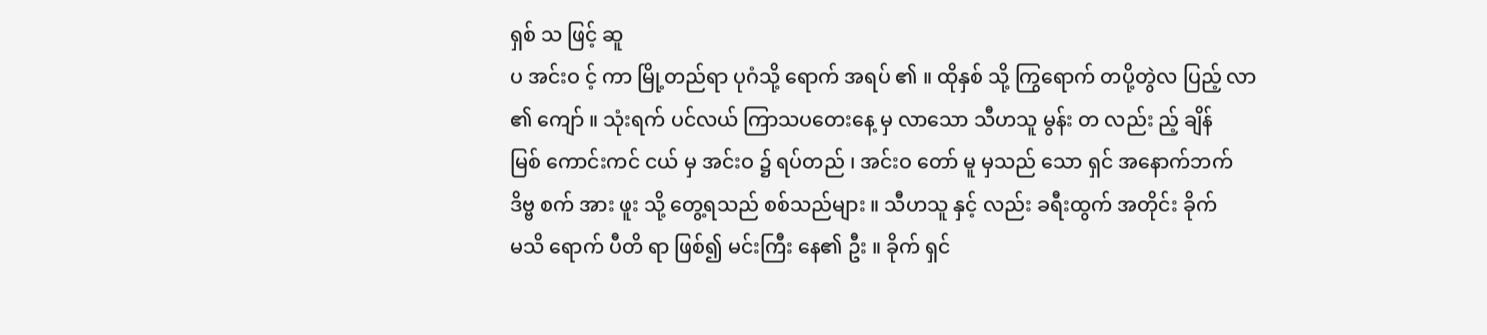ရှစ် သ ဖြင့် ဆူ
ပ အင်းဝ င့် ကာ မြို့တည်ရာ ပုဂံသို့ ရောက် အရပ် ၏ ။ ထိုနှစ် သို့ ကြွရောက် တပို့တွဲလ ပြည့် လာ ၏ ကျော် ။ သုံးရက် ပင်လယ် ကြာသပတေးနေ့ မှ လာသော သီဟသူ မွန်း တ လည်း ည့် ချိန်
မြစ် ကောင်းကင် ငယ် မှ အင်းဝ ၌ ရပ်တည် ၊ အင်းဝ တော် မူ မှသည် သော ရှင် အနောက်ဘက် ဒိဗ္ဗ စက် အား ဖူး သို့ တွေ့ရသည် စစ်သည်များ ။ သီဟသူ နှင့် လည်း ခရီးထွက် အတိုင်း ခိုက်
မသိ ရောက် ပီတိ ရာ ဖြစ်၍ မင်းကြီး နေ၏ ဦး ။ ခိုက် ရှင်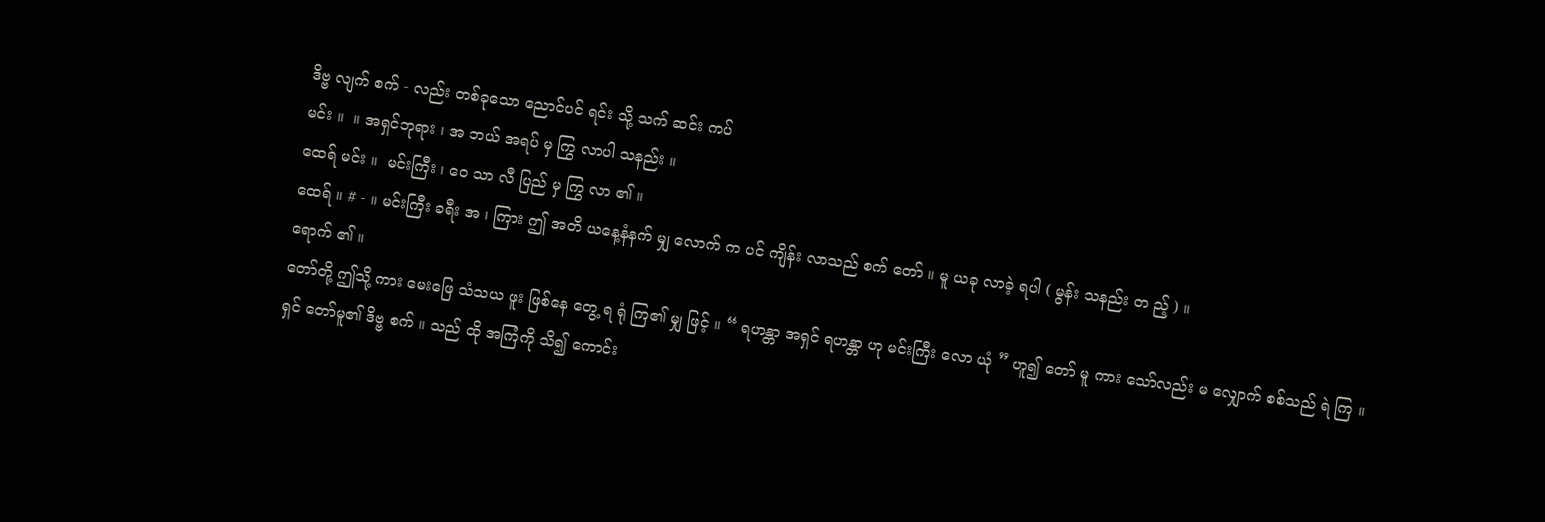ဒိဗ္ဗ လျက် စက် - လည်း တစ်ခုသော ညောင်ပင် ရင်း သို့ သက် ဆင်း ကပ်
မင်း ။  ။ အရှင်ဘုရား ၊ အ ဘယ် အရပ် မှ ကြွ လာပါ သနည်း ။
ထေရ် မင်း ။  မင်းကြီး ၊ ဝေ သာ လီ ပြည် မှ ကြွ လာ ၏ ။
ထေရ် ။ # - ။ မင်းကြီး ခရီး အ ၊ ကြား ဤ အတိ ယနေ့နံနက် မျှ လောက် က ပင် ကျိန်း လာသည် စက် တော် ။ မူ ယခု လာခဲ့ ရပါ ( မွန်း သနည်း တ ည့် ) ။
ရောက် ၏ ။
တော်တို့ ဤသို့ ကား မေးဖြေ သံသယ ဖူး ဖြစ်နေ တွေ့ ရ ရုံ ကြ၏ မျှ ဖြင့် ။ “ ရဟန္တာ အရှင် ရဟန္တာ ဟု မင်းကြီး လော ယုံ ” ဟူ၍ တော် မူ ကား သော်လည်း မ လျှောက် စစ်သည် ရဲ ကြ ။
ရှင် တော်မူ၏ ဒိဗ္ဗ စက် ။ သည် ထို အကြံကို သိ၍ ကောင်း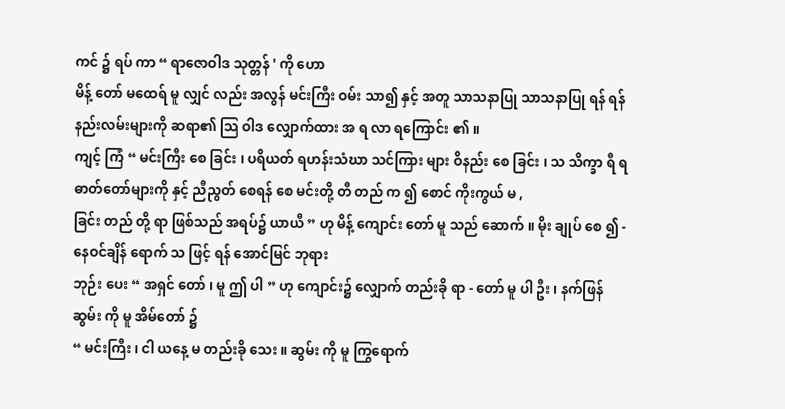ကင် ၌ ရပ် ကာ “ ရာဇောဝါဒ သုတ္တန် ' ကို ဟော
မိန့် တော် မထေရ် မူ လျှင် လည်း အလွန် မင်းကြီး ဝမ်း သာ၍ နှင့် အတူ သာသနာပြု သာသနာပြု ရန် ရန် နည်းလမ်းများကို ဆရာ၏ သြ ဝါဒ လျှောက်ထား အ ရ လာ ရကြောင်း ၏ ။
ကျင့် ကြံ “ မင်းကြီး စေ ခြင်း ၊ ပရိယတ် ရဟန်းသံဃာ သင်ကြား များ ဝိနည်း စေ ခြင်း ၊ သ သိက္ခာ ရီ ရ ဓာတ်တော်များကို နှင့် ညီညွတ် စေရန် စေ မင်းတို့ တီ တည် က ၍ စောင် ကိုးကွယ် မ ,
ခြင်း တည် တို့ ရာ ဖြစ်သည် အရပ်၌ ယာယီ ” ဟု မိန့် ကျောင်း တော် မူ သည် ဆောက် ။ မိုး ချုပ် စေ ၍ - နေဝင်ချိန် ရောက် သ ဖြင့် ရန် အောင်မြင် ဘုရား
ဘုဉ်း ပေး “ အရှင် တော် ၊ မူ ဤ ပါ ” ဟု ကျောင်း၌ လျှောက် တည်းခို ရာ - တော် မူ ပါ ဦး ၊ နက်ဖြန် ဆွမ်း ကို မူ အိမ်တော် ၌
“ မင်းကြီး ၊ ငါ ယနေ့ မ တည်းခို သေး ။ ဆွမ်း ကို မူ ကြွရောက်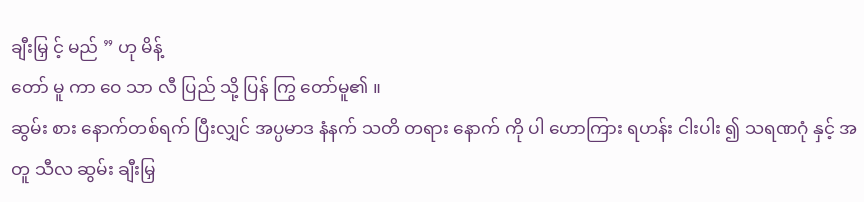ချီးမြှ င့် မည် ” ဟု မိန့်
တော် မူ ကာ ဝေ သာ လီ ပြည် သို့ ပြန် ကြွ တော်မူ၏ ။
ဆွမ်း စား နောက်တစ်ရက် ပြီးလျှင် အပ္ပမာဒ နံနက် သတိ တရား နောက် ကို ပါ ဟောကြား ရဟန်း ငါးပါး ၍ သရဏဂုံ နှင့် အတူ သီလ ဆွမ်း ချီးမြှ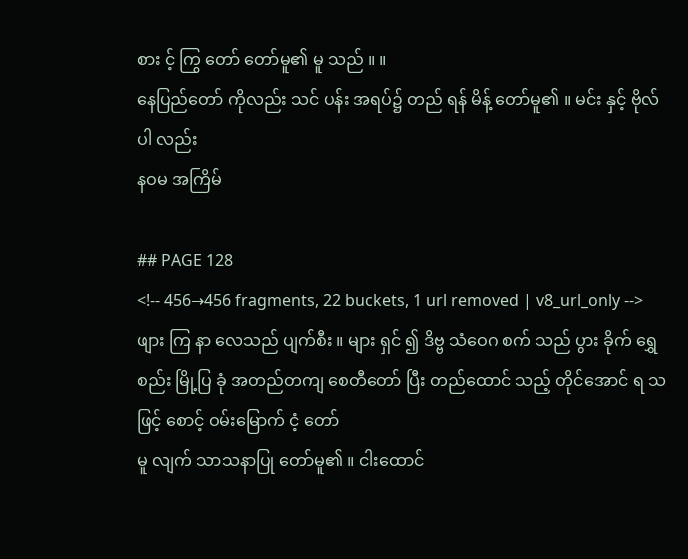စား င့် ကြွ တော် တော်မူ၏ မူ သည် ။ ။
နေပြည်တော် ကိုလည်း သင် ပန်း အရပ်၌ တည် ရန် မိန့် တော်မူ၏ ။ မင်း နှင့် ဗိုလ် ပါ လည်း
နဝမ အကြိမ်

## PAGE 128
<!-- 456→456 fragments, 22 buckets, 1 url removed | v8_url_only -->
ဖျား ကြ နာ လေသည် ပျက်စီး ။ များ ရှင် ၍ ဒိဗ္ဗ သံဝေဂ စက် သည် ပွား ခိုက် ရွှေ စည်း မြို့ပြ ခုံ အတည်တကျ စေတီတော် ပြီး တည်ထောင် သည့် တိုင်အောင် ရ သ ဖြင့် စောင့် ဝမ်းမြောက် ငံ့ တော်
မူ လျက် သာသနာပြု တော်မူ၏ ။ ငါးထောင်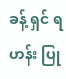ခန့် ရှင် ရဟန်း ပြု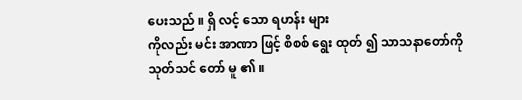ပေးသည် ။ ရှိ လင့် သော ရဟန်း များ
ကိုလည်း မင်း အာဏာ ဖြင့် စိစစ် ရွေး ထုတ် ၍ သာသနာတော်ကို သုတ်သင် တော် မူ ၏ ။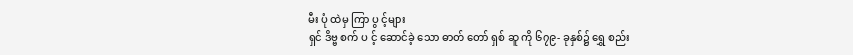မီး ပုံ ထဲမှ ကြာ ပွ င့်များ
ရှင် ဒိဗ္ဗ စက် ပ င့် ဆောင်ခဲ့ သော ဓာတ် တော် ရှစ် ဆူ ကို ၆၇၉- ခုနှစ်၌ ရွှေ စည်း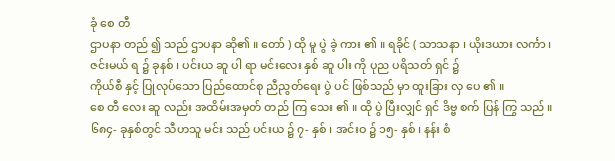ခုံ စေ တီ
ဌာပနာ တည် ၍ သည် ဌာပနာ ဆို၏ ။ တော် ) ထို မူ ပွဲ ခဲ့ ကား ၏ ။ ရခိုင် ( သာသနာ ၊ ယိုးဒယား လင်္ကာ ၊ ဇင်းမယ် ရ ၌ ခုနစ် ၊ ပင်းယ ဆူ ပါ ရာ မင်းလေး နှစ် ဆူ ပါး ကို ပုည ပရိသတ် ရှင် ၌
ကိုယ်စီ နှင့် ပြုလုပ်သော ပြည်ထောင်စု ညီညွတ်ရေး ပွဲ ပင် ဖြစ်သည် မှာ ထူးခြား လှ ပေ ၏ ။
စေ တီ လေး ဆူ လည်း အထိမ်းအမှတ် တည် ကြ သေး ၏ ။ ထို ပွဲ ပြီးလျှင် ရှင် ဒိဗ္ဗ စက် ပြန် ကြွ သည် ။
၆၈၄- ခုနှစ်တွင် သီဟသူ မင်း သည် ပင်းယ ၌ ၇- နှစ် ၊ အင်းဝ ၌ ၁၅- နှစ် ၊ နန်း စံ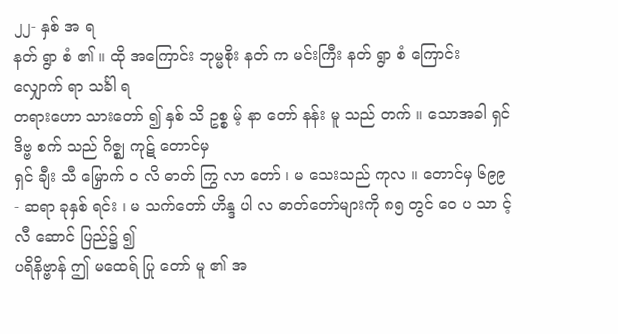၂၂- နှစ် အ ရ
နတ် ရွာ စံ ၏ ။ ထို အကြောင်း ဘုမ္မစိုး နတ် က မင်းကြီး နတ် ရွာ စံ ကြောင်း လျှောက် ရာ သင်္ခါ ရ
တရားဟော သားတော် ၍ နှစ် သိ ဥစ္စ မ့် နာ တော် နန်း မူ သည် တက် ။ သောအခါ ရှင် ဒိဗ္ဗ စက် သည် ဂိဇ္ဈ ကုဋ် တောင်မှ
ရှင် ချီး သီ မြှောက် ဝ လိ ဓာတ် ကြွ လာ တော် ၊ မ သေးသည် ကုလ ။ တောင်မှ ၆၉၉- ဆရာ ခုနှစ် ရင်း ၊ မ သက်တော် ဟိန္ဒ ပါ လ ဓာတ်တော်များကို ၈၅ တွင် ဝေ ပ သာ င့် လီ ဆောင် ပြည်၌ ၍
ပရိနိဗ္ဗာန် ဤ မထေရ် ပြု တော် မူ ၏ အ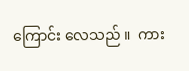ကြောင်း လေသည် ။  ကား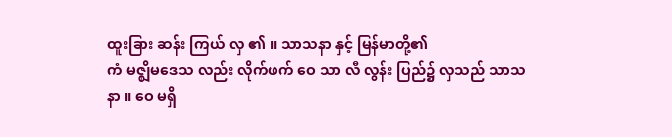ထူးခြား ဆန်း ကြယ် လှ ၏ ။ သာသနာ နှင့် မြန်မာတို့၏
ကံ မဇ္ဈိမဒေသ လည်း လိုက်ဖက် ဝေ သာ လီ လွန်း ပြည်၌ လှသည် သာသနာ ။ ဝေ မရှိ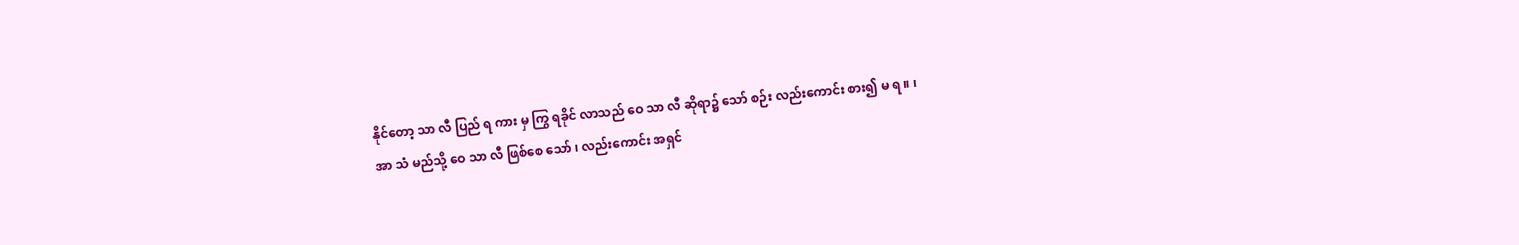နိုင်တော့ သာ လီ ပြည် ရ ကား မှ ကြွ ရခိုင် လာသည် ဝေ သာ လီ ဆိုရာ၌ သော် စဉ်း လည်းကောင်း စား၍ မ ရ ။ ၊
အာ သံ မည်သို့ ဝေ သာ လီ ဖြစ်စေ သော် ၊ လည်းကောင်း အရှင်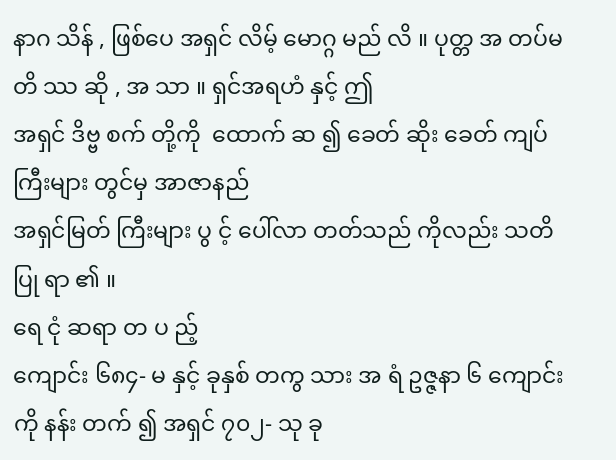နာဂ သိန် , ဖြစ်ပေ အရှင် လိမ့် မောဂ္ဂ မည် လိ ။ ပုတ္တ အ တပ်မ တိ ဿ ဆို , အ သာ ။ ရှင်အရဟံ နှင့် ဤ
အရှင် ဒိဗ္ဗ စက် တို့ကို  ထောက် ဆ ၍ ခေတ် ဆိုး ခေတ် ကျပ် ကြီးများ တွင်မှ အာဇာနည်
အရှင်မြတ် ကြီးများ ပွ င့် ပေါ်လာ တတ်သည် ကိုလည်း သတိပြု ရာ ၏ ။
ရေ ငုံ ဆရာ တ ပ ည့်
ကျောင်း ၆၈၄- မ နှင့် ခုနှစ် တကွ သား အ ရံ ဥဇ္ဇနာ ၆ ကျောင်းကို နန်း တက် ၍ အရှင် ၇၀၂- သု ခု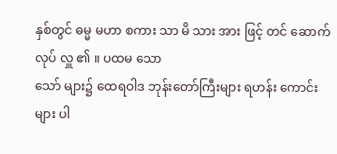နှစ်တွင် ဓမ္မ မဟာ စကား သာ မိ သား အား ဖြင့် တင် ဆောက်လုပ် လှူ ၏ ။ ပထမ သော
သော် များ၌ ထေရဝါဒ ဘုန်းတော်ကြီးများ ရဟန်း ကောင်းများ ပါ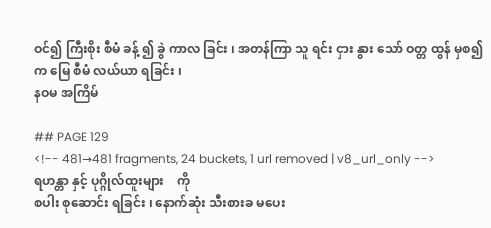ဝင်၍ ကြီးစိုး စီမံ ခန့် ၍ ခွဲ ကာလ ခြင်း ၊ အတန်ကြာ သူ ရင်း ငှား နွား သော် ဝတ္တ ထွန် မှစ၍ က မြေ စီမံ လယ်ယာ ရခြင်း ၊
နဝမ အကြိမ်

## PAGE 129
<!-- 481→481 fragments, 24 buckets, 1 url removed | v8_url_only -->
ရဟန္တာ နှင့် ပုဂ္ဂိုလ်ထူးများ    ကို
စပါး စုဆောင်း ရခြင်း ၊ နောက်ဆုံး သီးစားခ မပေး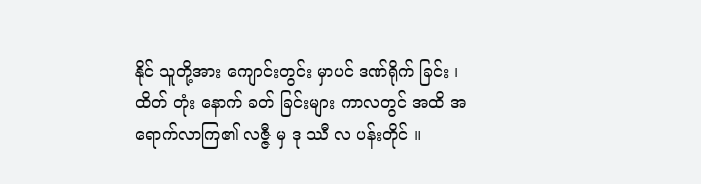နိုင် သူတို့အား ကျောင်းတွင်း မှာပင် ဒဏ်ရိုက် ခြင်း ၊
ထိတ် တုံး နောက် ခတ် ခြင်းများ ကာလတွင် အထိ အ ရောက်လာကြ၏ လဇ္ဇီ မှ ဒု ဿီ လ ပန်းတိုင် ။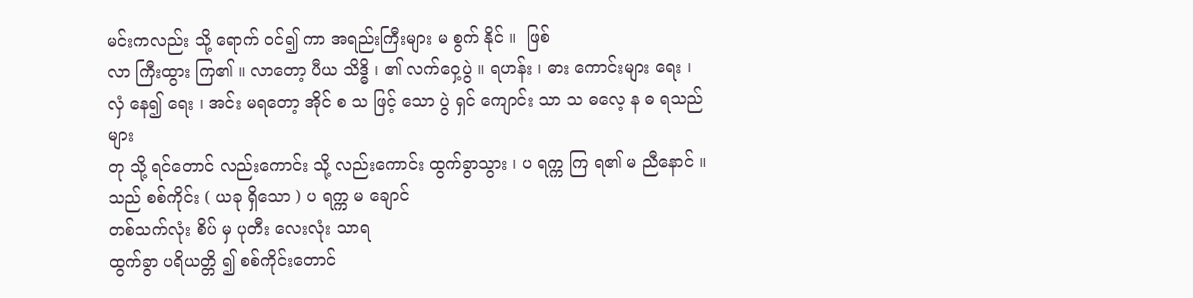မင်းကလည်း သို့ ရောက် ဝင်၍ ကာ အရည်းကြီးများ မ စွက် နိုင် ။  ဖြစ်
လာ ကြီးထွား ကြ၏ ။ လာတော့ ပီယ သိဒ္ဓိ ၊ ၏ လက်ဝှေ့ပွဲ ။ ရဟန်း ၊ ဓား ကောင်းများ ရေး ၊ လှံ နေ၍ ရေး ၊ အင်း မရတော့ အိုင် စ သ ဖြင့် သော ပွဲ ရှင် ကျောင်း သာ သ ဓလေ့ န ဓ ရသည် များ
တု သို့ ရင်တောင် လည်းကောင်း သို့ လည်းကောင်း ထွက်ခွာသွား ၊ ပ ရက္က ကြ ရ၏ မ ညီနောင် ။  သည် စစ်ကိုင်း ( ယခု ရှိသော ) ပ ရက္က မ ချောင်
တစ်သက်လုံး စိပ် မှ ပုတီး လေးလုံး သာရ
ထွက်ခွာ ပရိယတ္တိ ၍ စစ်ကိုင်းတောင်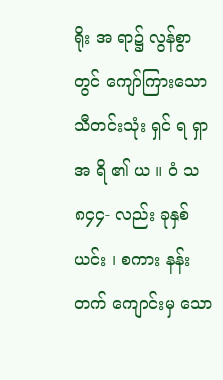ရိုး အ ရာ၌ လွန်စွာ တွင် ကျော်ကြားသော သီတင်းသုံး ရှင် ရ ရှာ အ ရိ ၏ ယ ။ ဝံ သ ၈၄၄- လည်း ခုနှစ် ယင်း ၊ စကား နန်း တက် ကျောင်းမှ သော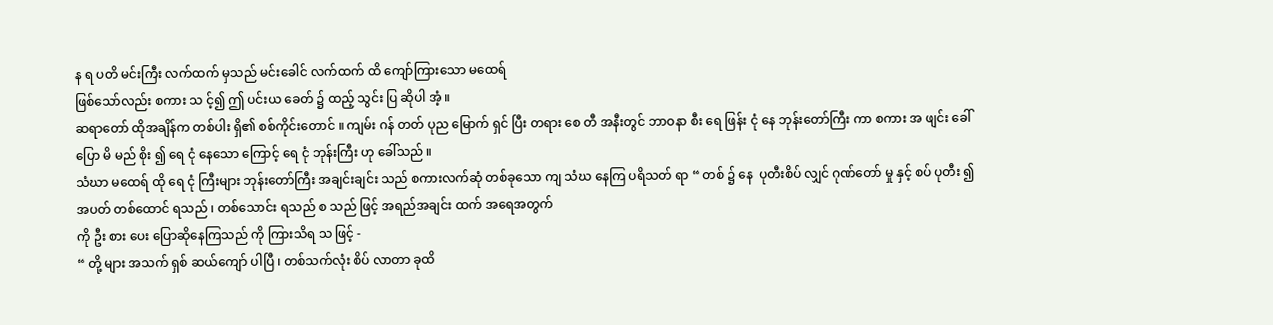န ရ ပတိ မင်းကြီး လက်ထက် မှသည် မင်းခေါင် လက်ထက် ထိ ကျော်ကြားသော မထေရ်
ဖြစ်သော်လည်း စကား သ င့်၍ ဤ ပင်းယ ခေတ် ၌ ထည့် သွင်း ပြ ဆိုပါ အံ့ ။
ဆရာတော် ထိုအချိန်က တစ်ပါး ရှိ၏ စစ်ကိုင်းတောင် ။ ကျမ်း ဂန် တတ် ပုည မြောက် ရှင် ပြီး တရား စေ တီ အနီးတွင် ဘာဝနာ စီး ရေ ဖြန်း ငုံ နေ ဘုန်းတော်ကြီး ကာ စကား အ ဖျင်း ခေါ်
ပြော မိ မည် စိုး ၍ ရေ ငုံ နေသော ကြောင့် ရေ ငုံ ဘုန်းကြီး ဟု ခေါ်သည် ။
သံဃာ မထေရ် ထို ရေ ငုံ ကြီးများ ဘုန်းတော်ကြီး အချင်းချင်း သည် စကားလက်ဆုံ တစ်ခုသော ကျ သံဃ နေကြ ပရိသတ် ရာ “ တစ် ၌ နေ  ပုတီးစိပ် လျှင် ဂုဏ်တော် မှု နှင့် စပ် ပုတီး ၍
အပတ် တစ်ထောင် ရသည် ၊ တစ်သောင်း ရသည် စ သည် ဖြင့် အရည်အချင်း ထက် အရေအတွက်
ကို ဦး စား ပေး ပြောဆိုနေကြသည် ကို ကြားသိရ သ ဖြင့် -
“ တို့ များ အသက် ရှစ် ဆယ်ကျော် ပါပြီ ၊ တစ်သက်လုံး စိပ် လာတာ ခုထိ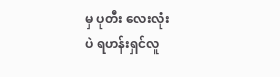မှ ပုတီး လေးလုံး
ပဲ ရဟန်းရှင်လူ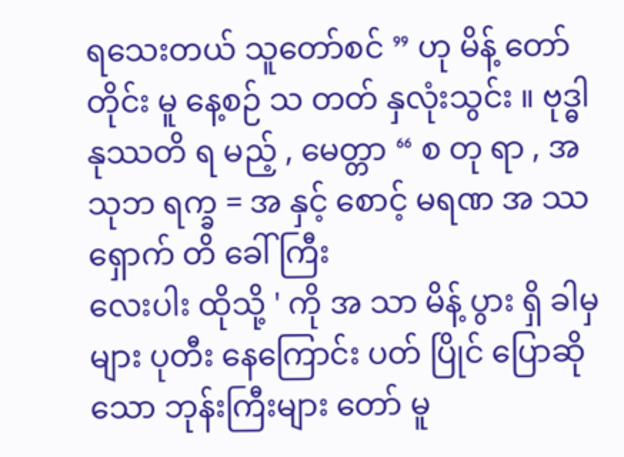ရသေးတယ် သူတော်စင် ” ဟု မိန့် တော် တိုင်း မူ နေ့စဉ် သ တတ် နှလုံးသွင်း ။ ဗုဒ္ဓါနုဿတိ ရ မည့် , မေတ္တာ “ စ တု ရာ , အသုဘ ရက္ခ = အ နှင့် စောင့် မရဏ အ ဿ ရှောက် တိ ခေါ် ကြီး
လေးပါး ထိုသို့ ' ကို အ သာ မိန့် ပွား ရှိ ခါမှ များ ပုတီး နေကြောင်း ပတ် ပြိုင် ပြောဆို သော ဘုန်းကြီးများ တော် မူ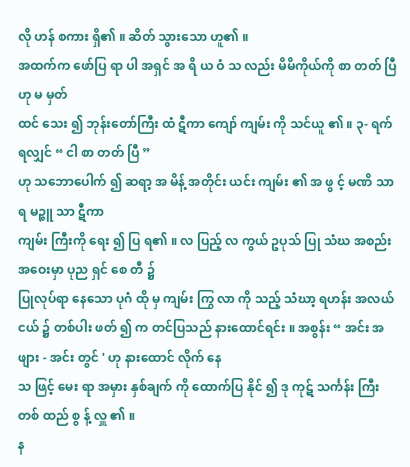လို ဟန် စကား ရှိ၏ ။ ဆိတ် သွားသော ဟူ၏ ။
အထက်က ဖော်ပြ ရာ ပါ အရှင် အ ရိ ယ ဝံ သ လည်း မိမိကိုယ်ကို စာ တတ် ပြီ ဟု မ မှတ်
ထင် သေး ၍ ဘုန်းတော်ကြီး ထံ ဋီကာ ကျော် ကျမ်း ကို သင်ယူ ၏ ။ ၃- ရက် ရလျှင် “ ငါ စာ တတ် ပြီ ”
ဟု သဘောပေါက် ၍ ဆရာ့ အ မိန့် အတိုင်း ယင်း ကျမ်း ၏ အ ဖွ င့် မဏိ သာရ မဉ္ဇူ သာ ဋီကာ
ကျမ်း ကြီးကို ရေး ၍ ပြ ရ၏ ။ လ ပြည့် လ ကွယ် ဥပုသ် ပြု သံဃ အစည်းအဝေးမှာ ပုည ရှင် စေ တီ ၌
ပြုလုပ်ရာ နေသော ပုဂံ ထို မှ ကျမ်း ကြွ လာ ကို သည့် သံဃာ့ ရဟန်း အလယ် ငယ် ၌ တစ်ပါး ဖတ် ၍ က တင်ပြသည် နားထောင်ရင်း ။ အစွန်း “ အင်း အဖျား - အင်း တွင် ' ဟု နားထောင် လိုက် နေ
သ ဖြင့် မေး ရာ အမှား နှစ်ချက် ကို ထောက်ပြ နိုင် ၍ ဒု ကုဋ် သင်္ကန်း ကြီး တစ် ထည် စွ န့် လှူ ၏ ။
န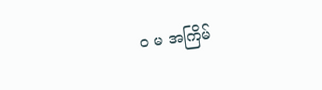၀ မ အကြိမ်